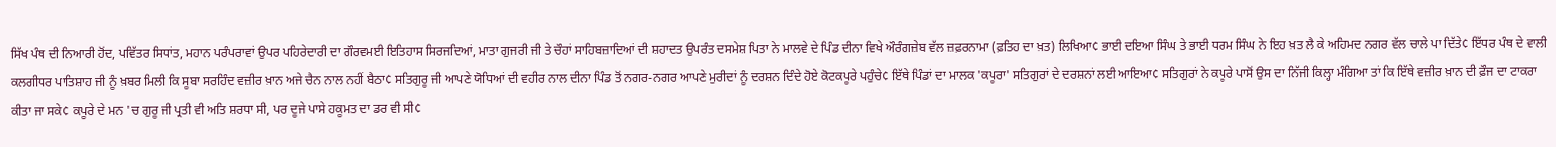ਸਿੱਖ ਪੰਥ ਦੀ ਨਿਆਰੀ ਹੋਂਦ, ਪਵਿੱਤਰ ਸਿਧਾਂਤ, ਮਹਾਨ ਪਰੰਪਰਾਵਾਂ ਉਪਰ ਪਹਿਰੇਦਾਰੀ ਦਾ ਗੌਰਵਮਈ ਇਤਿਹਾਸ ਸਿਰਜਦਿਆਂ, ਮਾਤਾ ਗੁਜਰੀ ਜੀ ਤੇ ਚੌਹਾਂ ਸਾਹਿਬਜ਼ਾਦਿਆਂ ਦੀ ਸ਼ਹਾਦਤ ਉਪਰੰਤ ਦਸਮੇਸ਼ ਪਿਤਾ ਨੇ ਮਾਲਵੇ ਦੇ ਪਿੰਡ ਦੀਨਾ ਵਿਖੇ ਔਰੰਗਜ਼ੇਬ ਵੱਲ ਜ਼ਫ਼ਰਨਾਮਾ (ਫ਼ਤਿਹ ਦਾ ਖ਼ਤ) ਲਿਖਿਆ¢ ਭਾਈ ਦਇਆ ਸਿੰਘ ਤੇ ਭਾਈ ਧਰਮ ਸਿੰਘ ਨੇ ਇਹ ਖ਼ਤ ਲੈ ਕੇ ਅਹਿਮਦ ਨਗਰ ਵੱਲ ਚਾਲੇ ਪਾ ਦਿੱਤੇ¢ ਇੱਧਰ ਪੰਥ ਦੇ ਵਾਲੀ ਕਲਗੀਧਰ ਪਾਤਿਸ਼ਾਹ ਜੀ ਨੂੰ ਖ਼ਬਰ ਮਿਲੀ ਕਿ ਸੂਬਾ ਸਰਹਿੰਦ ਵਜ਼ੀਰ ਖ਼ਾਨ ਅਜੇ ਚੈਨ ਨਾਲ ਨਹੀਂ ਬੈਠਾ¢ ਸਤਿਗੁਰੂ ਜੀ ਆਪਣੇ ਯੋਧਿਆਂ ਦੀ ਵਹੀਰ ਨਾਲ ਦੀਨਾ ਪਿੰਡ ਤੋਂ ਨਗਰ-ਨਗਰ ਆਪਣੇ ਮੁਰੀਦਾਂ ਨੂੰ ਦਰਸ਼ਨ ਦਿੰਦੇ ਹੋਏ ਕੋਟਕਪੂਰੇ ਪਹੁੰਚੇ¢ ਇੱਥੇ ਪਿੰਡਾਂ ਦਾ ਮਾਲਕ 'ਕਪੂਰਾ' ਸਤਿਗੁਰਾਂ ਦੇ ਦਰਸ਼ਨਾਂ ਲਈ ਆਇਆ¢ ਸਤਿਗੁਰਾਂ ਨੇ ਕਪੂਰੇ ਪਾਸੋਂ ਉਸ ਦਾ ਨਿੱਜੀ ਕਿਲ੍ਹਾ ਮੰਗਿਆ ਤਾਂ ਕਿ ਇੱਥੇ ਵਜ਼ੀਰ ਖ਼ਾਨ ਦੀ ਫ਼ੌਜ ਦਾ ਟਾਕਰਾ ਕੀਤਾ ਜਾ ਸਕੇ¢ ਕਪੂਰੇ ਦੇ ਮਨ 'ਚ ਗੁਰੂ ਜੀ ਪ੍ਰਤੀ ਵੀ ਅਤਿ ਸ਼ਰਧਾ ਸੀ, ਪਰ ਦੂਜੇ ਪਾਸੇ ਹਕੂਮਤ ਦਾ ਡਰ ਵੀ ਸੀ¢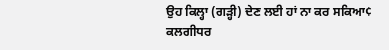ਉਹ ਕਿਲ੍ਹਾ (ਗੜ੍ਹੀ) ਦੇਣ ਲਈ ਹਾਂ ਨਾ ਕਰ ਸਕਿਆ¢
ਕਲਗੀਧਰ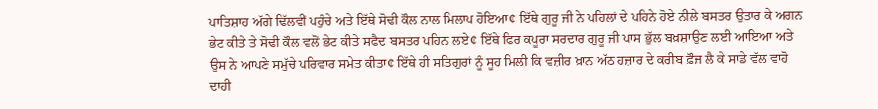ਪਾਤਿਸ਼ਾਹ ਅੱਗੇ ਢਿੱਲਵੀਂ ਪਹੁੰਚੇ ਅਤੇ ਇੱਥੇ ਸੋਢੀ ਕੌਲ ਨਾਲ ਮਿਲਾਪ ਹੋਇਆ¢ ਇੱਥੇ ਗੁਰੂ ਜੀ ਨੇ ਪਹਿਲਾਂ ਦੇ ਪਹਿਨੇ ਹੋਏ ਨੀਲੇ ਬਸਤਰ ਉਤਾਰ ਕੇ ਅਗਨ ਭੇਟ ਕੀਤੇ ਤੇ ਸੋਢੀ ਕੌਲ ਵਲੋਂ ਭੇਟ ਕੀਤੇ ਸਫੈਦ ਬਸਤਰ ਪਹਿਨ ਲਏ¢ ਇੱਥੇ ਫਿਰ ਕਪੂਰਾ ਸਰਦਾਰ ਗੁਰੂ ਜੀ ਪਾਸ ਭੁੱਲ ਬਖ਼ਸ਼ਾਉਣ ਲਈ ਆਇਆ ਅਤੇ ਉਸ ਨੇ ਆਪਣੇ ਸਮੁੱਚੇ ਪਰਿਵਾਰ ਸਮੇਤ ਕੀਤਾ¢ ਇੱਥੇ ਹੀ ਸਤਿਗੁਰਾਂ ਨੂੰ ਸੂਹ ਮਿਲੀ ਕਿ ਵਜ਼ੀਰ ਖ਼ਾਨ ਅੱਠ ਹਜ਼ਾਰ ਦੇ ਕਰੀਬ ਫ਼ੌਜ ਲੈ ਕੇ ਸਾਡੇ ਵੱਲ ਵਾਹੋ ਦਾਹੀ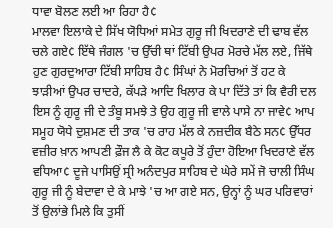ਧਾਵਾ ਬੋਲਣ ਲਈ ਆ ਰਿਹਾ ਹੈ¢
ਮਾਲਵਾ ਇਲਾਕੇ ਦੇ ਸਿੱਖ ਯੋਧਿਆਂ ਸਮੇਤ ਗੁਰੂ ਜੀ ਖਿਦਰਾਣੇ ਦੀ ਢਾਬ ਵੱਲ ਚਲੇ ਗਏ¢ ਇੱਥੇ ਜੰਗਲ 'ਚ ਉੱਚੀ ਥਾਂ ਟਿੱਬੀ ਉਪਰ ਮੋਰਚੇ ਮੱਲ ਲਏ, ਜਿੱਥੇ ਹੁਣ ਗੁਰਦੁਆਰਾ ਟਿੱਬੀ ਸਾਹਿਬ ਹੈ¢ ਸਿੰਘਾਂ ਨੇ ਮੋਰਚਿਆਂ ਤੋਂ ਹਟ ਕੇ ਝਾੜੀਆਂ ਉਪਰ ਚਾਦਰੇ, ਕੱਪੜੇ ਆਦਿ ਖਿਲਾਰ ਕੇ ਪਾ ਦਿੱਤੇ ਤਾਂ ਕਿ ਵੈਰੀ ਦਲ ਇਸ ਨੂੰ ਗੁਰੂ ਜੀ ਦੇ ਤੰਬੂ ਸਮਝੇ ਤੇ ਉਹ ਗੁਰੂ ਜੀ ਵਾਲੇ ਪਾਸੇ ਨਾ ਜਾਵੇ¢ ਆਪ ਸਮੂਹ ਯੋਧੇ ਦੁਸ਼ਮਣ ਦੀ ਤਾਕ 'ਚ ਰਾਹ ਮੱਲ ਕੇ ਨਜ਼ਦੀਕ ਬੈਠੇ ਸਨ¢ ਉੱਧਰ ਵਜ਼ੀਰ ਖ਼ਾਨ ਆਪਣੀ ਫ਼ੌਜ ਲੈ ਕੇ ਕੋਟ ਕਪੂਰੇ ਤੋਂ ਹੁੰਦਾ ਹੋਇਆ ਖਿਦਰਾਣੇ ਵੱਲ ਵਧਿਆ¢ ਦੂਜੇ ਪਾਸਿਉਂ ਸ੍ਰੀ ਅਨੰਦਪੁਰ ਸਾਹਿਬ ਦੇ ਘੇਰੇ ਸਮੇਂ ਜੋ ਚਾਲੀ ਸਿੰਘ ਗੁਰੂ ਜੀ ਨੂੰ ਬੇਦਾਵਾ ਦੇ ਕੇ ਮਾਝੇ 'ਚ ਆ ਗਏ ਸਨ, ਉਨ੍ਹਾਂ ਨੂੰ ਘਰ ਪਰਿਵਾਰਾਂ ਤੋਂ ਉਲਾਂਭੇ ਮਿਲੇ ਕਿ ਤੁਸੀਂ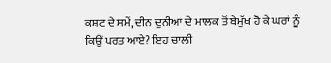ਕਸ਼ਟ ਦੇ ਸਮੇਂ, ਦੀਨ ਦੁਨੀਆ ਦੇ ਮਾਲਕ ਤੋਂ ਬੇਮੁੱਖ ਹੋ ਕੇ ਘਰਾਂ ਨੂੰ ਕਿਉਂ ਪਰਤ ਆਏ? ਇਹ ਚਾਲੀ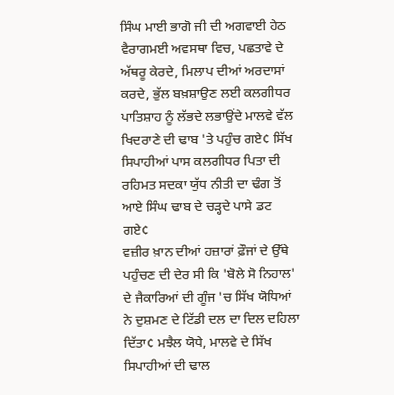ਸਿੰਘ ਮਾਈ ਭਾਗੋ ਜੀ ਦੀ ਅਗਵਾਈ ਹੇਠ ਵੈਰਾਗਮਈ ਅਵਸਥਾ ਵਿਚ, ਪਛਤਾਵੇ ਦੇ ਅੱਥਰੂ ਕੇਰਦੇ, ਮਿਲਾਪ ਦੀਆਂ ਅਰਦਾਸਾਂ ਕਰਦੇ, ਭੁੱਲ ਬਖ਼ਸ਼ਾਉਣ ਲਈ ਕਲਗੀਧਰ ਪਾਤਿਸ਼ਾਹ ਨੂੰ ਲੱਭਦੇ ਲਭਾਉਂਦੇ ਮਾਲਵੇ ਵੱਲ ਖਿਦਰਾਣੇ ਦੀ ਢਾਬ 'ਤੇ ਪਹੁੰਚ ਗਏ¢ ਸਿੱਖ ਸਿਪਾਹੀਆਂ ਪਾਸ ਕਲਗੀਧਰ ਪਿਤਾ ਦੀ ਰਹਿਮਤ ਸਦਕਾ ਯੁੱਧ ਨੀਤੀ ਦਾ ਢੰਗ ਤੋਂ ਆਏ ਸਿੰਘ ਢਾਬ ਦੇ ਚੜ੍ਹਦੇ ਪਾਸੇ ਡਟ ਗਏ¢
ਵਜ਼ੀਰ ਖ਼ਾਨ ਦੀਆਂ ਹਜ਼ਾਰਾਂ ਫ਼ੌਜਾਂ ਦੇ ਉੱਥੇ ਪਹੁੰਚਣ ਦੀ ਦੇਰ ਸੀ ਕਿ 'ਬੋਲੇ ਸੋ ਨਿਹਾਲ' ਦੇ ਜੈਕਾਰਿਆਂ ਦੀ ਗੂੰਜ 'ਚ ਸਿੱਖ ਯੋਧਿਆਂ ਨੇ ਦੁਸ਼ਮਣ ਦੇ ਟਿੱਡੀ ਦਲ ਦਾ ਦਿਲ ਦਹਿਲਾ ਦਿੱਤਾ¢ ਮਝੈਲ ਯੋਧੇ, ਮਾਲਵੇ ਦੇ ਸਿੱਖ ਸਿਪਾਹੀਆਂ ਦੀ ਢਾਲ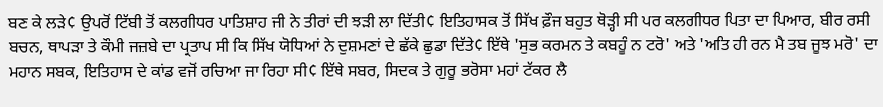ਬਣ ਕੇ ਲੜੇ¢ ਉਪਰੋਂ ਟਿੱਬੀ ਤੋਂ ਕਲਗੀਧਰ ਪਾਤਿਸ਼ਾਹ ਜੀ ਨੇ ਤੀਰਾਂ ਦੀ ਝੜੀ ਲਾ ਦਿੱਤੀ¢ ਇਤਿਹਾਸਕ ਤੋਂ ਸਿੱਖ ਫ਼ੌਜ ਬਹੁਤ ਥੋੜ੍ਹੀ ਸੀ ਪਰ ਕਲਗੀਧਰ ਪਿਤਾ ਦਾ ਪਿਆਰ, ਬੀਰ ਰਸੀ ਬਚਨ, ਥਾਪੜਾ ਤੇ ਕੌਮੀ ਜਜ਼ਬੇ ਦਾ ਪ੍ਰਤਾਪ ਸੀ ਕਿ ਸਿੱਖ ਯੋਧਿਆਂ ਨੇ ਦੁਸ਼ਮਣਾਂ ਦੇ ਛੱਕੇ ਛੁਡਾ ਦਿੱਤੇ¢ ਇੱਥੇ 'ਸੁਭ ਕਰਮਨ ਤੇ ਕਬਹੂੰ ਨ ਟਰੋ' ਅਤੇ 'ਅਤਿ ਹੀ ਰਨ ਮੈ ਤਬ ਜੂਝ ਮਰੋ' ਦਾ ਮਹਾਨ ਸਬਕ, ਇਤਿਹਾਸ ਦੇ ਕਾਂਡ ਵਜੋਂ ਰਚਿਆ ਜਾ ਰਿਹਾ ਸੀ¢ ਇੱਥੇ ਸਬਰ, ਸਿਦਕ ਤੇ ਗੁਰੂ ਭਰੋਸਾ ਮਹਾਂ ਟੱਕਰ ਲੈ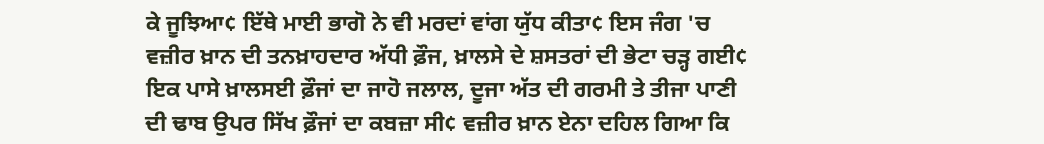ਕੇ ਜੂਝਿਆ¢ ਇੱਥੇ ਮਾਈ ਭਾਗੋ ਨੇ ਵੀ ਮਰਦਾਂ ਵਾਂਗ ਯੁੱਧ ਕੀਤਾ¢ ਇਸ ਜੰਗ 'ਚ ਵਜ਼ੀਰ ਖ਼ਾਨ ਦੀ ਤਨਖ਼ਾਹਦਾਰ ਅੱਧੀ ਫ਼ੌਜ, ਖ਼ਾਲਸੇ ਦੇ ਸ਼ਸਤਰਾਂ ਦੀ ਭੇਟਾ ਚੜ੍ਹ ਗਈ¢ ਇਕ ਪਾਸੇ ਖ਼ਾਲਸਈ ਫ਼ੌਜਾਂ ਦਾ ਜਾਹੋ ਜਲਾਲ, ਦੂਜਾ ਅੱਤ ਦੀ ਗਰਮੀ ਤੇ ਤੀਜਾ ਪਾਣੀ ਦੀ ਢਾਬ ਉਪਰ ਸਿੱਖ ਫ਼ੌਜਾਂ ਦਾ ਕਬਜ਼ਾ ਸੀ¢ ਵਜ਼ੀਰ ਖ਼ਾਨ ਏਨਾ ਦਹਿਲ ਗਿਆ ਕਿ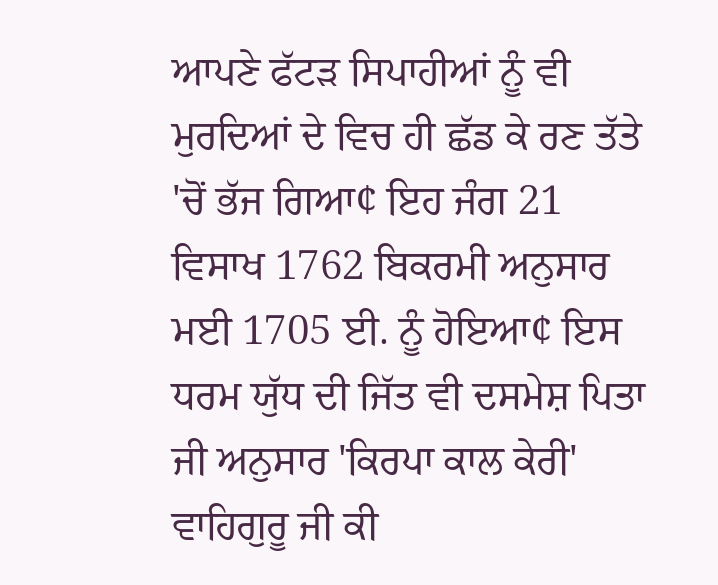ਆਪਣੇ ਫੱਟੜ ਸਿਪਾਹੀਆਂ ਨੂੰ ਵੀ ਮੁਰਦਿਆਂ ਦੇ ਵਿਚ ਹੀ ਛੱਡ ਕੇ ਰਣ ਤੱਤੇ 'ਚੋਂ ਭੱਜ ਗਿਆ¢ ਇਹ ਜੰਗ 21 ਵਿਸਾਖ 1762 ਬਿਕਰਮੀ ਅਨੁਸਾਰ ਮਈ 1705 ਈ. ਨੂੰ ਹੋਇਆ¢ ਇਸ ਧਰਮ ਯੁੱਧ ਦੀ ਜਿੱਤ ਵੀ ਦਸਮੇਸ਼ ਪਿਤਾ ਜੀ ਅਨੁਸਾਰ 'ਕਿਰਪਾ ਕਾਲ ਕੇਰੀ' ਵਾਹਿਗੁਰੂ ਜੀ ਕੀ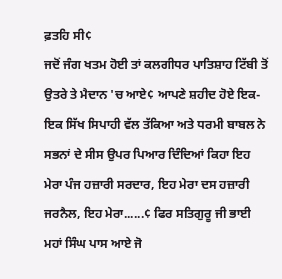ਫ਼ਤਹਿ ਸੀ¢
ਜਦੋਂ ਜੰਗ ਖਤਮ ਹੋਈ ਤਾਂ ਕਲਗੀਧਰ ਪਾਤਿਸ਼ਾਹ ਟਿੱਬੀ ਤੋਂ ਉਤਰੇ ਤੇ ਮੈਦਾਨ 'ਚ ਆਏ¢ ਆਪਣੇ ਸ਼ਹੀਦ ਹੋਏ ਇਕ-ਇਕ ਸਿੱਖ ਸਿਪਾਹੀ ਵੱਲ ਤੱਕਿਆ ਅਤੇ ਧਰਮੀ ਬਾਬਲ ਨੇ ਸਭਨਾਂ ਦੇ ਸੀਸ ਉਪਰ ਪਿਆਰ ਦਿੰਦਿਆਂ ਕਿਹਾ ਇਹ ਮੇਰਾ ਪੰਜ ਹਜ਼ਾਰੀ ਸਰਦਾਰ, ਇਹ ਮੇਰਾ ਦਸ ਹਜ਼ਾਰੀ ਜਰਨੈਲ, ਇਹ ਮੇਰਾ......¢ ਫਿਰ ਸਤਿਗੁਰੂ ਜੀ ਭਾਈ ਮਹਾਂ ਸਿੰਘ ਪਾਸ ਆਏ ਜੋ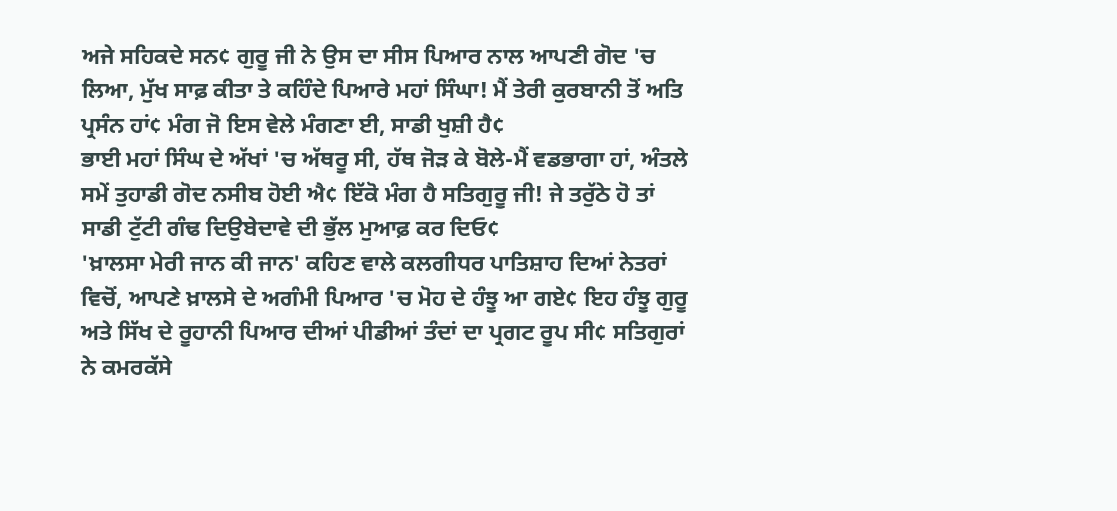ਅਜੇ ਸਹਿਕਦੇ ਸਨ¢ ਗੁਰੂ ਜੀ ਨੇ ਉਸ ਦਾ ਸੀਸ ਪਿਆਰ ਨਾਲ ਆਪਣੀ ਗੋਦ 'ਚ ਲਿਆ, ਮੁੱਖ ਸਾਫ਼ ਕੀਤਾ ਤੇ ਕਹਿੰਦੇ ਪਿਆਰੇ ਮਹਾਂ ਸਿੰਘਾ! ਮੈਂ ਤੇਰੀ ਕੁਰਬਾਨੀ ਤੋਂ ਅਤਿ ਪ੍ਰਸੰਨ ਹਾਂ¢ ਮੰਗ ਜੋ ਇਸ ਵੇਲੇ ਮੰਗਣਾ ਈ, ਸਾਡੀ ਖੁਸ਼ੀ ਹੈ¢
ਭਾਈ ਮਹਾਂ ਸਿੰਘ ਦੇ ਅੱਖਾਂ 'ਚ ਅੱਥਰੂ ਸੀ, ਹੱਥ ਜੋੜ ਕੇ ਬੋਲੇ-ਮੈਂ ਵਡਭਾਗਾ ਹਾਂ, ਅੰਤਲੇ ਸਮੇਂ ਤੁਹਾਡੀ ਗੋਦ ਨਸੀਬ ਹੋਈ ਐ¢ ਇੱਕੋ ਮੰਗ ਹੈ ਸਤਿਗੁਰੂ ਜੀ! ਜੇ ਤਰੁੱਠੇ ਹੋ ਤਾਂ ਸਾਡੀ ਟੁੱਟੀ ਗੰਢ ਦਿਉਬੇਦਾਵੇ ਦੀ ਭੁੱਲ ਮੁਆਫ਼ ਕਰ ਦਿਓ¢
'ਖ਼ਾਲਸਾ ਮੇਰੀ ਜਾਨ ਕੀ ਜਾਨ' ਕਹਿਣ ਵਾਲੇ ਕਲਗੀਧਰ ਪਾਤਿਸ਼ਾਹ ਦਿਆਂ ਨੇਤਰਾਂ ਵਿਚੋਂ, ਆਪਣੇ ਖ਼ਾਲਸੇ ਦੇ ਅਗੰਮੀ ਪਿਆਰ 'ਚ ਮੋਹ ਦੇ ਹੰਝੂ ਆ ਗਏ¢ ਇਹ ਹੰਝੂ ਗੁਰੂ ਅਤੇ ਸਿੱਖ ਦੇ ਰੂਹਾਨੀ ਪਿਆਰ ਦੀਆਂ ਪੀਡੀਆਂ ਤੰਦਾਂ ਦਾ ਪ੍ਰਗਟ ਰੂਪ ਸੀ¢ ਸਤਿਗੁਰਾਂ ਨੇ ਕਮਰਕੱਸੇ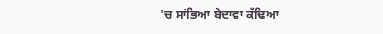'ਚ ਸਾਂਭਿਆ ਬੇਦਾਵਾ ਕੱਢਿਆ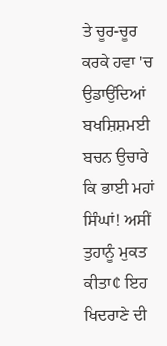ਤੇ ਚੂਰ-ਚੂਰ ਕਰਕੇ ਹਵਾ 'ਚ ਉਡਾਉਂਦਿਆਂ ਬਖਸ਼ਿਸ਼ਮਈ ਬਚਨ ਉਚਾਰੇ ਕਿ ਭਾਈ ਮਹਾਂ ਸਿੰਘਾਂ! ਅਸੀਂ ਤੁਹਾਨੂੰ ਮੁਕਤ ਕੀਤਾ¢ ਇਹ ਖਿਦਰਾਣੇ ਦੀ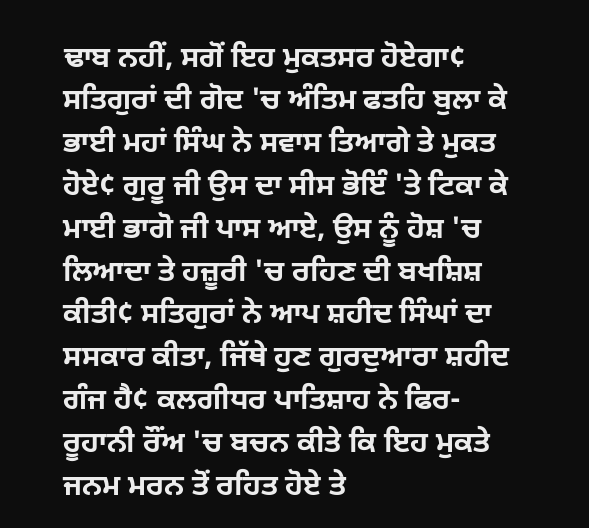ਢਾਬ ਨਹੀਂ, ਸਗੋਂ ਇਹ ਮੁਕਤਸਰ ਹੋਏਗਾ¢ ਸਤਿਗੁਰਾਂ ਦੀ ਗੋਦ 'ਚ ਅੰਤਿਮ ਫਤਹਿ ਬੁਲਾ ਕੇ ਭਾਈ ਮਹਾਂ ਸਿੰਘ ਨੇ ਸਵਾਸ ਤਿਆਗੇ ਤੇ ਮੁਕਤ ਹੋਏ¢ ਗੁਰੂ ਜੀ ਉਸ ਦਾ ਸੀਸ ਭੋਇੰ 'ਤੇ ਟਿਕਾ ਕੇ ਮਾਈ ਭਾਗੋ ਜੀ ਪਾਸ ਆਏ, ਉਸ ਨੂੰ ਹੋਸ਼ 'ਚ ਲਿਆਦਾ ਤੇ ਹਜ਼ੂਰੀ 'ਚ ਰਹਿਣ ਦੀ ਬਖਸ਼ਿਸ਼ ਕੀਤੀ¢ ਸਤਿਗੁਰਾਂ ਨੇ ਆਪ ਸ਼ਹੀਦ ਸਿੰਘਾਂ ਦਾ ਸਸਕਾਰ ਕੀਤਾ, ਜਿੱਥੇ ਹੁਣ ਗੁਰਦੁਆਰਾ ਸ਼ਹੀਦ ਗੰਜ ਹੈ¢ ਕਲਗੀਧਰ ਪਾਤਿਸ਼ਾਹ ਨੇ ਫਿਰ-ਰੂਹਾਨੀ ਰੌਂਅ 'ਚ ਬਚਨ ਕੀਤੇ ਕਿ ਇਹ ਮੁਕਤੇ ਜਨਮ ਮਰਨ ਤੋਂ ਰਹਿਤ ਹੋਏ ਤੇ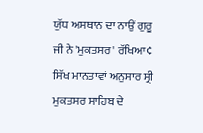ਯੁੱਧ ਅਸਥਾਨ ਦਾ ਨਾਉਂ ਗੁਰੂ ਜੀ ਨੇ 'ਮੁਕਤਸਰ' ਰੱਖਿਆ¢ ਸਿੱਖ ਮਾਨਤਾਵਾਂ ਅਨੁਸਾਰ ਸ੍ਰੀ ਮੁਕਤਸਰ ਸਾਹਿਬ ਦੇ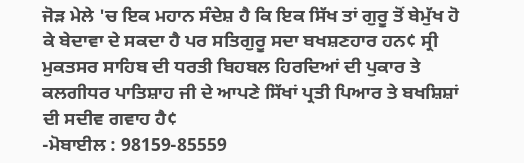ਜੋੜ ਮੇਲੇ 'ਚ ਇਕ ਮਹਾਨ ਸੰਦੇਸ਼ ਹੈ ਕਿ ਇਕ ਸਿੱਖ ਤਾਂ ਗੁਰੂ ਤੋਂ ਬੇਮੁੱਖ ਹੋ ਕੇ ਬੇਦਾਵਾ ਦੇ ਸਕਦਾ ਹੈ ਪਰ ਸਤਿਗੁਰੂ ਸਦਾ ਬਖਸ਼ਣਹਾਰ ਹਨ¢ ਸ੍ਰੀ ਮੁਕਤਸਰ ਸਾਹਿਬ ਦੀ ਧਰਤੀ ਬਿਹਬਲ ਹਿਰਦਿਆਂ ਦੀ ਪੁਕਾਰ ਤੇ ਕਲਗੀਧਰ ਪਾਤਿਸ਼ਾਹ ਜੀ ਦੇ ਆਪਣੇ ਸਿੱਖਾਂ ਪ੍ਰਤੀ ਪਿਆਰ ਤੇ ਬਖਸ਼ਿਸ਼ਾਂ ਦੀ ਸਦੀਵ ਗਵਾਹ ਹੈ¢
-ਮੋਬਾਈਲ : 98159-85559